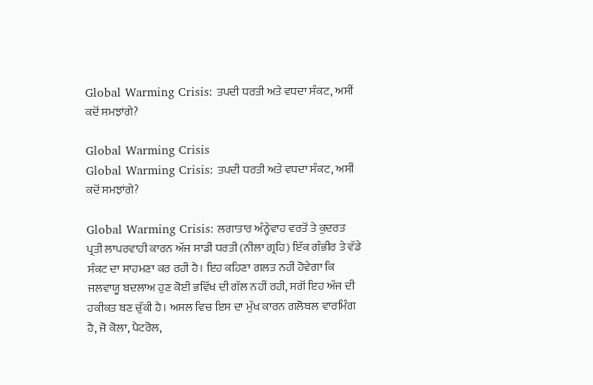Global Warming Crisis: ਤਪਦੀ ਧਰਤੀ ਅਤੇ ਵਧਦਾ ਸੰਕਟ, ਅਸੀਂ ਕਦੋਂ ਸਮਝਾਂਗੇ?

Global Warming Crisis
Global Warming Crisis: ਤਪਦੀ ਧਰਤੀ ਅਤੇ ਵਧਦਾ ਸੰਕਟ, ਅਸੀਂ ਕਦੋਂ ਸਮਝਾਂਗੇ?

Global Warming Crisis: ਲਗਾਤਾਰ ਅੰਨ੍ਹੇਵਾਹ ਵਰਤੋਂ ਤੇ ਕੁਦਰਤ ਪ੍ਰਤੀ ਲਾਪਰਵਾਹੀ ਕਾਰਨ ਅੱਜ ਸਾਡੀ ਧਰਤੀ (ਨੀਲਾ ਗ੍ਰਹਿ) ਇੱਕ ਗੰਭੀਰ ਤੇ ਵੱਡੇ ਸੰਕਟ ਦਾ ਸਾਹਮਣਾ ਕਰ ਰਹੀ ਹੈ। ਇਹ ਕਹਿਣਾ ਗਲਤ ਨਹੀਂ ਹੋਵੇਗਾ ਕਿ ਜਲਵਾਯੂ ਬਦਲਾਅ ਹੁਣ ਕੋਈ ਭਵਿੱਖ ਦੀ ਗੱਲ ਨਹੀਂ ਰਹੀ, ਸਗੋਂ ਇਹ ਅੱਜ ਦੀ ਹਕੀਕਤ ਬਣ ਚੁੱਕੀ ਹੈ। ਅਸਲ ਵਿਚ ਇਸ ਦਾ ਮੁੱਖ ਕਾਰਨ ਗਲੋਬਲ ਵਾਰਮਿੰਗ ਹੈ, ਜੋ ਕੋਲਾ, ਪੈਟਰੋਲ,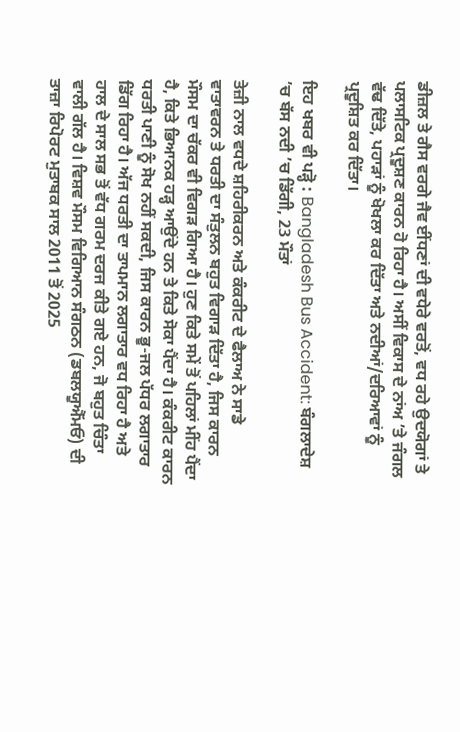ਡੀਜ਼ਲ ਤੇ ਗੈਸ ਵਰਗੇ ਜੈਵ ਈਂਧਣਾਂ ਦੀ ਵਧੇਰੇ ਵਰਤੋਂ, ਵਧ ਰਹੇ ਉਦਯੋਗਾਂ ਤੇ ਪਲਾਸਟਿਕ ਪ੍ਰਦੂਸ਼ਣ ਕਾਰਨ ਹੋ ਰਿਹਾ ਹੈ। ਅਸੀਂ ਵਿਕਾਸ ਦੇ ਨਾਂਅ ’ਤੇ ਜੰਗਲ ਵੱਢ ਦਿੱਤੇ, ਪਹਾੜਾਂ ਨੂੰ ਖੋਖਲਾ ਕਰ ਦਿੱਤਾ ਅਤੇ ਨਦੀਆਂ/ਦਰਿਆਵਾਂ ਨੂੰ ਪ੍ਰਦੂਸ਼ਿਤ ਕਰ ਦਿੱਤਾ।

ਇਹ ਖਬਰ ਵੀ ਪੜ੍ਹੋ : Bangladesh Bus Accident: ਬੰਗਲਾਦੇਸ਼ ’ਚ ਬੱਸ ਨਦੀ ’ਚ ਡਿੱਗੀ, 23 ਮੌਤਾਂ

ਤੇਜ਼ੀ ਨਾਲ ਵਧਦੇ ਸ਼ਹਿਰੀਕਰਨ ਅਤੇ ਕੰਕਰੀਟ ਦੇ ਫੈਲਾਅ ਨੇ ਸਾਡੇ ਵਾਤਾਵਰਨ ਤੇ ਧਰਤੀ ਦਾ ਸੰਤੁਲਨ ਬਹੁਤ ਵਿਗਾੜ ਦਿੱਤਾ ਹੈ, ਜਿਸ ਕਾਰਨ ਮੌਸਮ ਦਾ ਚੱਕਰ ਵੀ ਵਿਗੜ ਗਿਆ ਹੈ। ਹੁਣ ਕਿਤੇ ਸਮੇਂ ਤੋਂ ਪਹਿਲਾਂ ਮੀਂਹ ਪੈਂਦਾ ਹੈ, ਕਿਤੇ ਭਿਆਨਕ ਹੜ੍ਹ ਆਉਂਦੇ ਹਨ ਤੇ ਕਿਤੇ ਸੋਕਾ ਪੈਂਦਾ ਹੈ। ਕੰਕਰੀਟ ਕਾਰਨ ਧਰਤੀ ਪਾਣੀ ਨੂੰ ਸੋਖ ਨਹੀਂ ਸਕਦੀ, ਜਿਸ ਕਾਰਨ ਭੂ-ਜਲ ਪੱਧਰ ਲਗਾਤਾਰ ਡਿੱਗ ਰਿਹਾ ਹੈ। ਅੱਜ ਧਰਤੀ ਦਾ ਤਾਪਮਾਨ ਲਗਾਤਾਰ ਵਧ ਰਿਹਾ ਹੈ ਅਤੇ ਹਾਲ ਦੇ ਸਾਲ ਸਭ ਤੋਂ ਵੱਧ ਗਰਮ ਦਰਜ ਕੀਤੇ ਗਏ ਹਨ, ਜੋ ਬਹੁਤ ਚਿੰਤਾ ਵਾਲੀ ਗੱਲ ਹੈ। ਵਿਸ਼ਵ ਮੌਸਮ ਵਿਗਿਆਨ ਸੰਗਠਨ (ਡਬਲਯੂਐੱਮਓ) ਦੀ ਤਾਜ਼ਾ ਰਿਪੋਰਟ ਮੁਤਾਬਕ ਸਾਲ 2011 ਤੋਂ 2025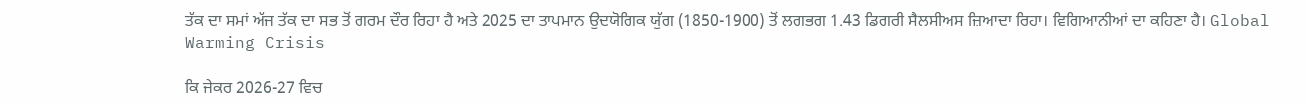ਤੱਕ ਦਾ ਸਮਾਂ ਅੱਜ ਤੱਕ ਦਾ ਸਭ ਤੋਂ ਗਰਮ ਦੌਰ ਰਿਹਾ ਹੈ ਅਤੇ 2025 ਦਾ ਤਾਪਮਾਨ ਉਦਯੋਗਿਕ ਯੁੱਗ (1850-1900) ਤੋਂ ਲਗਭਗ 1.43 ਡਿਗਰੀ ਸੈਲਸੀਅਸ ਜ਼ਿਆਦਾ ਰਿਹਾ। ਵਿਗਿਆਨੀਆਂ ਦਾ ਕਹਿਣਾ ਹੈ। Global Warming Crisis

ਕਿ ਜੇਕਰ 2026-27 ਵਿਚ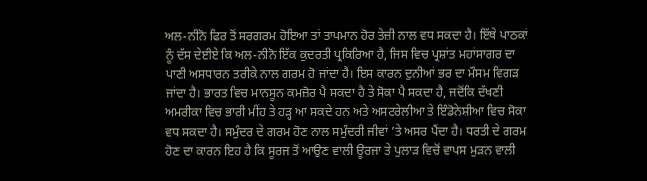ਅਲ-ਨੀਨੋ ਫਿਰ ਤੋਂ ਸਰਗਰਮ ਹੋਇਆ ਤਾਂ ਤਾਪਮਾਨ ਹੋਰ ਤੇਜ਼ੀ ਨਾਲ ਵਧ ਸਕਦਾ ਹੈ। ਇੱਥੇ ਪਾਠਕਾਂ ਨੂੰ ਦੱਸ ਦੇਈਏ ਕਿ ਅਲ-ਨੀਨੋ ਇੱਕ ਕੁਦਰਤੀ ਪ੍ਰਕਿਰਿਆ ਹੈ, ਜਿਸ ਵਿਚ ਪ੍ਰਸ਼ਾਂਤ ਮਹਾਂਸਾਗਰ ਦਾ ਪਾਣੀ ਅਸਧਾਰਨ ਤਰੀਕੇ ਨਾਲ ਗਰਮ ਹੋ ਜਾਂਦਾ ਹੈ। ਇਸ ਕਾਰਨ ਦੁਨੀਆਂ ਭਰ ਦਾ ਮੌਸਮ ਵਿਗੜ ਜਾਂਦਾ ਹੈ। ਭਾਰਤ ਵਿਚ ਮਾਨਸੂਨ ਕਮਜ਼ੋਰ ਪੈ ਸਕਦਾ ਹੈ ਤੇ ਸੋਕਾ ਪੈ ਸਕਦਾ ਹੈ, ਜਦੋਂਕਿ ਦੱਖਣੀ ਅਮਰੀਕਾ ਵਿਚ ਭਾਰੀ ਮੀਂਹ ਤੇ ਹੜ੍ਹ ਆ ਸਕਦੇ ਹਨ ਅਤੇ ਅਸਟਰੇਲੀਆ ਤੇ ਇੰਡੋਨੇਸ਼ੀਆ ਵਿਚ ਸੋਕਾ ਵਧ ਸਕਦਾ ਹੈ। ਸਮੁੰਦਰ ਦੇ ਗਰਮ ਹੋਣ ਨਾਲ ਸਮੁੰਦਰੀ ਜੀਵਾਂ ’ਤੇ ਅਸਰ ਪੈਂਦਾ ਹੈ। ਧਰਤੀ ਦੇ ਗਰਮ ਹੋਣ ਦਾ ਕਾਰਨ ਇਹ ਹੈ ਕਿ ਸੂਰਜ ਤੋਂ ਆਉਣ ਵਾਲੀ ਊਰਜਾ ਤੇ ਪੁਲਾੜ ਵਿਚੋਂ ਵਾਪਸ ਮੁੜਨ ਵਾਲੀ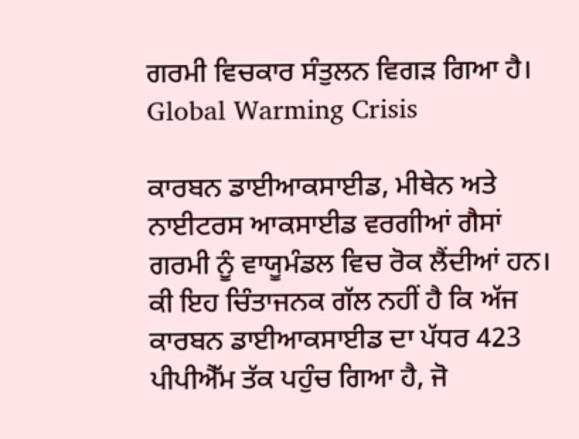ਗਰਮੀ ਵਿਚਕਾਰ ਸੰਤੁਲਨ ਵਿਗੜ ਗਿਆ ਹੈ। Global Warming Crisis

ਕਾਰਬਨ ਡਾਈਆਕਸਾਈਡ, ਮੀਥੇਨ ਅਤੇ ਨਾਈਟਰਸ ਆਕਸਾਈਡ ਵਰਗੀਆਂ ਗੈਸਾਂ ਗਰਮੀ ਨੂੰ ਵਾਯੂਮੰਡਲ ਵਿਚ ਰੋਕ ਲੈਂਦੀਆਂ ਹਨ। ਕੀ ਇਹ ਚਿੰਤਾਜਨਕ ਗੱਲ ਨਹੀਂ ਹੈ ਕਿ ਅੱਜ ਕਾਰਬਨ ਡਾਈਆਕਸਾਈਡ ਦਾ ਪੱਧਰ 423 ਪੀਪੀਐੱਮ ਤੱਕ ਪਹੁੰਚ ਗਿਆ ਹੈ, ਜੋ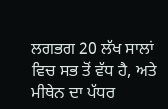ਲਗਭਗ 20 ਲੱਖ ਸਾਲਾਂ ਵਿਚ ਸਭ ਤੋਂ ਵੱਧ ਹੈ, ਅਤੇ ਮੀਥੇਨ ਦਾ ਪੱਧਰ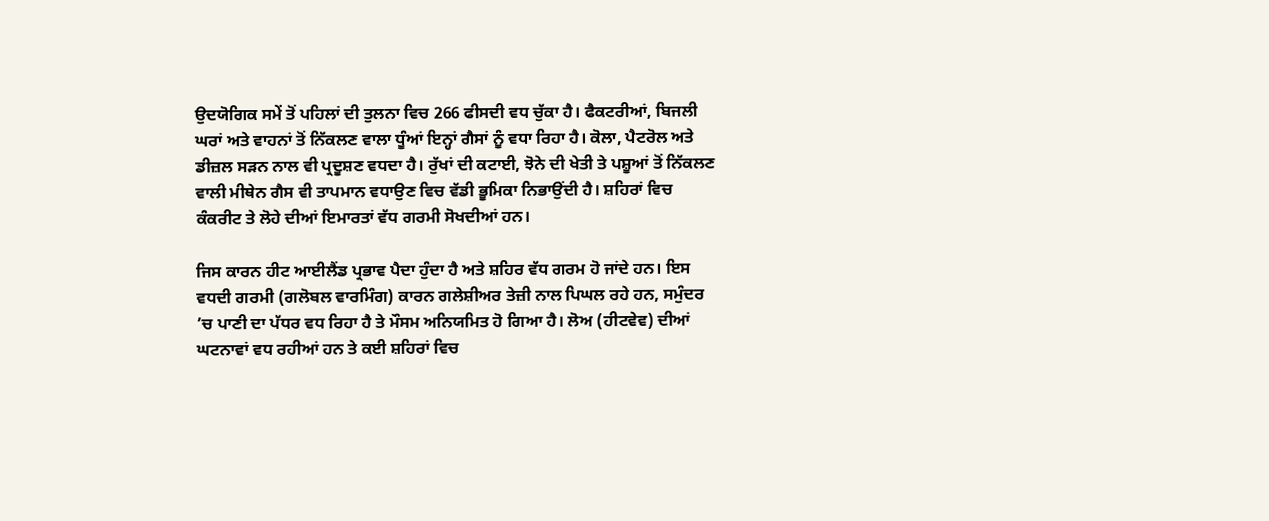ਉਦਯੋਗਿਕ ਸਮੇਂ ਤੋਂ ਪਹਿਲਾਂ ਦੀ ਤੁਲਨਾ ਵਿਚ 266 ਫੀਸਦੀ ਵਧ ਚੁੱਕਾ ਹੈ। ਫੈਕਟਰੀਆਂ, ਬਿਜਲੀ ਘਰਾਂ ਅਤੇ ਵਾਹਨਾਂ ਤੋਂ ਨਿੱਕਲਣ ਵਾਲਾ ਧੂੰਆਂ ਇਨ੍ਹਾਂ ਗੈਸਾਂ ਨੂੰ ਵਧਾ ਰਿਹਾ ਹੈ। ਕੋਲਾ, ਪੈਟਰੋਲ ਅਤੇ ਡੀਜ਼ਲ ਸੜਨ ਨਾਲ ਵੀ ਪ੍ਰਦੂਸ਼ਣ ਵਧਦਾ ਹੈ। ਰੁੱਖਾਂ ਦੀ ਕਟਾਈ, ਝੋਨੇ ਦੀ ਖੇਤੀ ਤੇ ਪਸ਼ੂਆਂ ਤੋਂ ਨਿੱਕਲਣ ਵਾਲੀ ਮੀਥੇਨ ਗੈਸ ਵੀ ਤਾਪਮਾਨ ਵਧਾਉਣ ਵਿਚ ਵੱਡੀ ਭੂਮਿਕਾ ਨਿਭਾਉਂਦੀ ਹੈ। ਸ਼ਹਿਰਾਂ ਵਿਚ ਕੰਕਰੀਟ ਤੇ ਲੋਹੇ ਦੀਆਂ ਇਮਾਰਤਾਂ ਵੱਧ ਗਰਮੀ ਸੋਖਦੀਆਂ ਹਨ।

ਜਿਸ ਕਾਰਨ ਹੀਟ ਆਈਲੈਂਡ ਪ੍ਰਭਾਵ ਪੈਦਾ ਹੁੰਦਾ ਹੈ ਅਤੇ ਸ਼ਹਿਰ ਵੱਧ ਗਰਮ ਹੋ ਜਾਂਦੇ ਹਨ। ਇਸ ਵਧਦੀ ਗਰਮੀ (ਗਲੋਬਲ ਵਾਰਮਿੰਗ) ਕਾਰਨ ਗਲੇਸ਼ੀਅਰ ਤੇਜ਼ੀ ਨਾਲ ਪਿਘਲ ਰਹੇ ਹਨ, ਸਮੁੰਦਰ ’ਚ ਪਾਣੀ ਦਾ ਪੱਧਰ ਵਧ ਰਿਹਾ ਹੈ ਤੇ ਮੌਸਮ ਅਨਿਯਮਿਤ ਹੋ ਗਿਆ ਹੈ। ਲੋਅ (ਹੀਟਵੇਵ) ਦੀਆਂ ਘਟਨਾਵਾਂ ਵਧ ਰਹੀਆਂ ਹਨ ਤੇ ਕਈ ਸ਼ਹਿਰਾਂ ਵਿਚ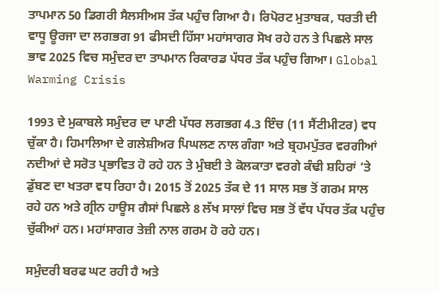ਤਾਪਮਾਨ 50 ਡਿਗਰੀ ਸੈਲਸੀਅਸ ਤੱਕ ਪਹੁੰਚ ਗਿਆ ਹੈ। ਰਿਪੋਰਟ ਮੁਤਾਬਕ, ਧਰਤੀ ਦੀ ਵਾਧੂ ਊਰਜਾ ਦਾ ਲਗਭਗ 91 ਫੀਸਦੀ ਹਿੱਸਾ ਮਹਾਂਸਾਗਰ ਸੋਖ ਰਹੇ ਹਨ ਤੇ ਪਿਛਲੇ ਸਾਲ ਭਾਵ 2025 ਵਿਚ ਸਮੁੰਦਰ ਦਾ ਤਾਪਮਾਨ ਰਿਕਾਰਡ ਪੱਧਰ ਤੱਕ ਪਹੁੰਚ ਗਿਆ। Global Warming Crisis

1993 ਦੇ ਮੁਕਾਬਲੇ ਸਮੁੰਦਰ ਦਾ ਪਾਣੀ ਪੱਧਰ ਲਗਭਗ 4.3 ਇੰਚ (11 ਸੈਂਟੀਮੀਟਰ) ਵਧ ਚੁੱਕਾ ਹੈ। ਹਿਮਾਲਿਆ ਦੇ ਗਲੇਸ਼ੀਅਰ ਪਿਘਲਣ ਨਾਲ ਗੰਗਾ ਅਤੇ ਬ੍ਰਹਮਪੁੱਤਰ ਵਰਗੀਆਂ ਨਦੀਆਂ ਦੇ ਸਰੋਤ ਪ੍ਰਭਾਵਿਤ ਹੋ ਰਹੇ ਹਨ ਤੇ ਮੁੰਬਈ ਤੇ ਕੋਲਕਾਤਾ ਵਰਗੇ ਕੰਢੀ ਸ਼ਹਿਰਾਂ ’ਤੇ ਡੁੱਬਣ ਦਾ ਖਤਰਾ ਵਧ ਰਿਹਾ ਹੈ। 2015 ਤੋਂ 2025 ਤੱਕ ਦੇ 11 ਸਾਲ ਸਭ ਤੋਂ ਗਰਮ ਸਾਲ ਰਹੇ ਹਨ ਅਤੇ ਗ੍ਰੀਨ ਹਾਊਸ ਗੈਸਾਂ ਪਿਛਲੇ 8 ਲੱਖ ਸਾਲਾਂ ਵਿਚ ਸਭ ਤੋਂ ਵੱਧ ਪੱਧਰ ਤੱਕ ਪਹੁੰਚ ਚੁੱਕੀਆਂ ਹਨ। ਮਹਾਂਸਾਗਰ ਤੇਜ਼ੀ ਨਾਲ ਗਰਮ ਹੋ ਰਹੇ ਹਨ।

ਸਮੁੰਦਰੀ ਬਰਫ ਘਟ ਰਹੀ ਹੈ ਅਤੇ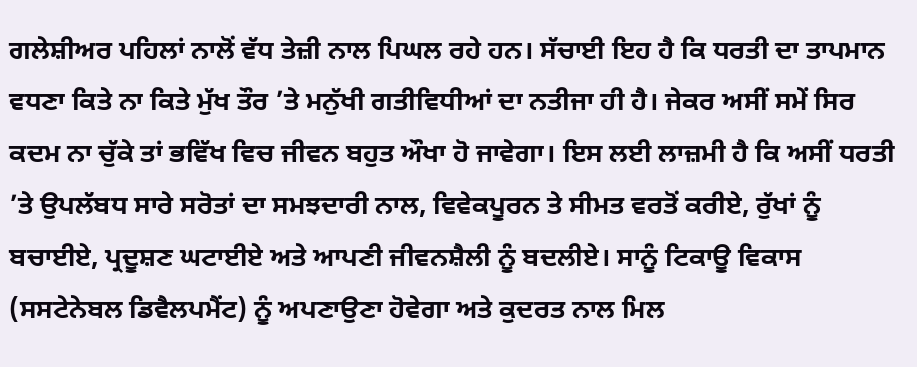ਗਲੇਸ਼ੀਅਰ ਪਹਿਲਾਂ ਨਾਲੋਂ ਵੱਧ ਤੇਜ਼ੀ ਨਾਲ ਪਿਘਲ ਰਹੇ ਹਨ। ਸੱਚਾਈ ਇਹ ਹੈ ਕਿ ਧਰਤੀ ਦਾ ਤਾਪਮਾਨ ਵਧਣਾ ਕਿਤੇ ਨਾ ਕਿਤੇ ਮੁੱਖ ਤੌਰ ’ਤੇ ਮਨੁੱਖੀ ਗਤੀਵਿਧੀਆਂ ਦਾ ਨਤੀਜਾ ਹੀ ਹੈ। ਜੇਕਰ ਅਸੀਂ ਸਮੇਂ ਸਿਰ ਕਦਮ ਨਾ ਚੁੱਕੇ ਤਾਂ ਭਵਿੱਖ ਵਿਚ ਜੀਵਨ ਬਹੁਤ ਔਖਾ ਹੋ ਜਾਵੇਗਾ। ਇਸ ਲਈ ਲਾਜ਼ਮੀ ਹੈ ਕਿ ਅਸੀਂ ਧਰਤੀ ’ਤੇ ਉਪਲੱਬਧ ਸਾਰੇ ਸਰੋਤਾਂ ਦਾ ਸਮਝਦਾਰੀ ਨਾਲ, ਵਿਵੇਕਪੂਰਨ ਤੇ ਸੀਮਤ ਵਰਤੋਂ ਕਰੀਏ, ਰੁੱਖਾਂ ਨੂੰ ਬਚਾਈਏ, ਪ੍ਰਦੂਸ਼ਣ ਘਟਾਈਏ ਅਤੇ ਆਪਣੀ ਜੀਵਨਸ਼ੈਲੀ ਨੂੰ ਬਦਲੀਏ। ਸਾਨੂੰ ਟਿਕਾਊ ਵਿਕਾਸ (ਸਸਟੇਨੇਬਲ ਡਿਵੈਲਪਮੈਂਟ) ਨੂੰ ਅਪਣਾਉਣਾ ਹੋਵੇਗਾ ਅਤੇ ਕੁਦਰਤ ਨਾਲ ਮਿਲ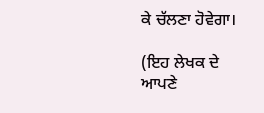ਕੇ ਚੱਲਣਾ ਹੋਵੇਗਾ।

(ਇਹ ਲੇਖਕ ਦੇ ਆਪਣੇ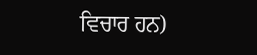ਵਿਚਾਰ ਹਨ)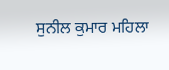ਸੁਨੀਲ ਕੁਮਾਰ ਮਹਿਲਾ